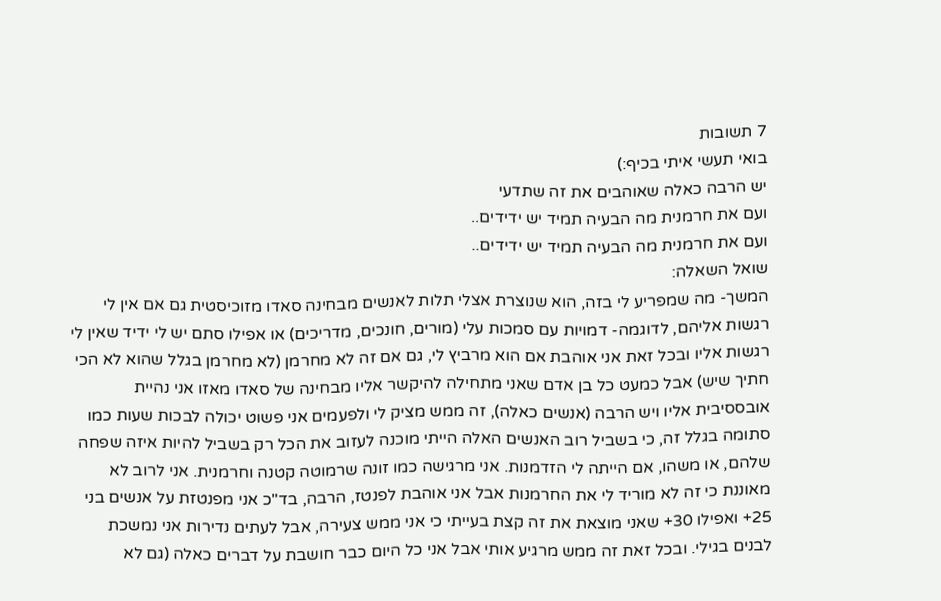7 תשובות
בואי תעשי איתי בכיף:)
יש הרבה כאלה שאוהבים את זה שתדעי
ועם את חרמנית מה הבעיה תמיד יש ידידים..
ועם את חרמנית מה הבעיה תמיד יש ידידים..
שואל השאלה:
המשך- מה שמפריע לי בזה, הוא שנוצרת אצלי תלות לאנשים מבחינה סאדו מזוכיסטית גם אם אין לי רגשות אליהם, לדוגמה- דמויות עם סמכות עלי (מורים, חונכים, מדריכים) או אפילו סתם יש לי ידיד שאין לי רגשות אליו ובכל זאת אני אוהבת אם הוא מרביץ לי, גם אם זה לא מחרמן (לא מחרמן בגלל שהוא לא הכי חתיך שיש) אבל כמעט כל בן אדם שאני מתחילה להיקשר אליו מבחינה של סאדו מאזו אני נהיית אובססיבית אליו ויש הרבה (אנשים כאלה), זה ממש מציק לי ולפעמים אני פשוט יכולה לבכות שעות כמו סתומה בגלל זה, כי בשביל רוב האנשים האלה הייתי מוכנה לעזוב את הכל רק בשביל להיות איזה שפחה שלהם, או משהו, אם הייתה לי הזדמנות. אני מרגישה כמו זונה שרמוטה קטנה וחרמנית. אני לרוב לא מאוננת כי זה לא מוריד לי את החרמנות אבל אני אוהבת לפנטז, הרבה, בד"כ אני מפנטזת על אנשים בני 25+ ואפילו 30+ שאני מוצאת את זה קצת בעייתי כי אני ממש צעירה, אבל לעתים נדירות אני נמשכת לבנים בגילי. ובכל זאת זה ממש מרגיע אותי אבל אני כל היום כבר חושבת על דברים כאלה (גם לא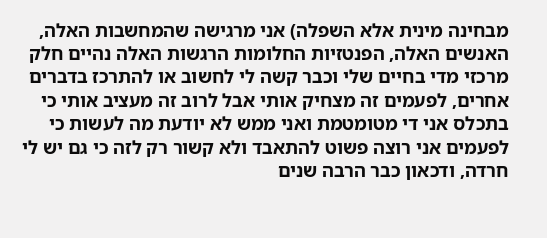מבחינה מינית אלא השפלה) אני מרגישה שהמחשבות האלה, האנשים האלה, הפנטזיות החלומות הרגשות האלה נהיים חלק מרכזי מדי בחיים שלי וכבר קשה לי לחשוב או להתרכז בדברים אחרים, לפעמים זה מצחיק אותי אבל לרוב זה מעציב אותי כי בתכלס אני די מטומטמת ואני ממש לא יודעת מה לעשות כי לפעמים אני רוצה פשוט להתאבד ולא קשור רק לזה כי גם יש לי חרדה, ודכאון כבר הרבה שנים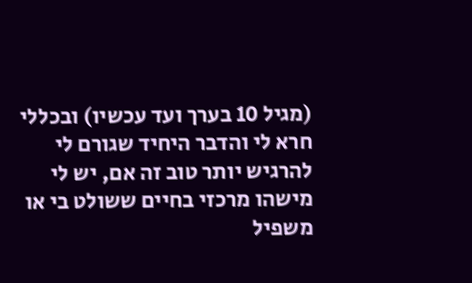(מגיל 10 בערך ועד עכשיו) ובכללי חרא לי והדבר היחיד שגורם לי להרגיש יותר טוב זה אם, יש לי מישהו מרכזי בחיים ששולט בי או משפיל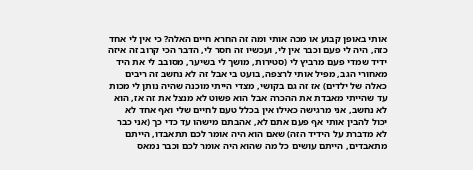אותי באופן קבוע או מכה אותי ומה זה החרא חיים האלה? כי אין לי אחד כזה, היה לי פעם וכבר אין לי, ועכשיו זה חסר לי, הדבר הכי קרוב זה איזה ידיד שמדי פעם מרביץ לי (סטירות, מושך לי בשיער, מסובב לי את היד מאחורי הגב, מפיל אותי לרצפה, בועט בי אבל זה לא נחשב זה ריבים כאלה של ילדים) אז זה גם בקושי, מצדי הייתי מוכנה שהיה נותן לי מכות עד שהייתי מאבדת את ההכרה אבל הוא פשוט לא מנצל את זה אז, הוא לא נחשב, אני מרגישה כאילו אין בכלל טעם לחיים שלי ואף אחד לא יכול להבין אותי אף פעם אתם לא, אהבתם מישהו עד כדי כך (אני כבר לא מדברת על הידיד הזה) שאם הוא היה אומר לכם תתאבדו, הייתם מתאבדים, הייתם עושים כל מה שהוא היה אומר לכם וכבר נמאס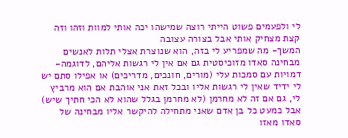לי ולפעמים פשוט הייתי רוצה שמישהו יכה אותי למוות וזהו וזה קצת מצחיק אותי אבל בצורה עצובה
המשך- מה שמפריע לי בזה, הוא שנוצרת אצלי תלות לאנשים מבחינה סאדו מזוכיסטית גם אם אין לי רגשות אליהם, לדוגמה- דמויות עם סמכות עלי (מורים, חונכים, מדריכים) או אפילו סתם יש לי ידיד שאין לי רגשות אליו ובכל זאת אני אוהבת אם הוא מרביץ לי, גם אם זה לא מחרמן (לא מחרמן בגלל שהוא לא הכי חתיך שיש) אבל כמעט כל בן אדם שאני מתחילה להיקשר אליו מבחינה של סאדו מאזו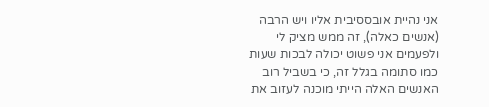אני נהיית אובססיבית אליו ויש הרבה (אנשים כאלה), זה ממש מציק לי ולפעמים אני פשוט יכולה לבכות שעות כמו סתומה בגלל זה, כי בשביל רוב האנשים האלה הייתי מוכנה לעזוב את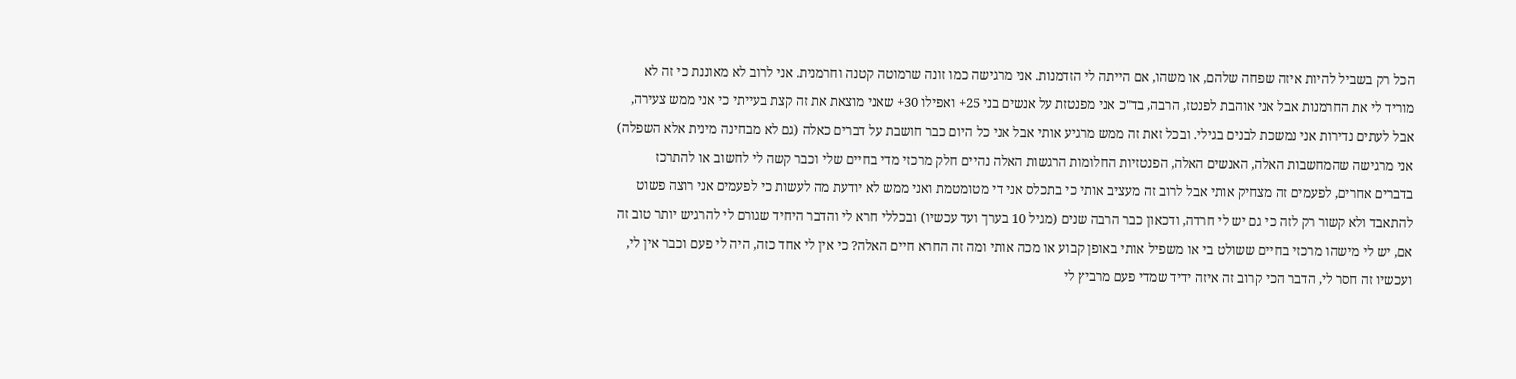הכל רק בשביל להיות איזה שפחה שלהם, או משהו, אם הייתה לי הזדמנות. אני מרגישה כמו זונה שרמוטה קטנה וחרמנית. אני לרוב לא מאוננת כי זה לא מוריד לי את החרמנות אבל אני אוהבת לפנטז, הרבה, בד"כ אני מפנטזת על אנשים בני 25+ ואפילו 30+ שאני מוצאת את זה קצת בעייתי כי אני ממש צעירה, אבל לעתים נדירות אני נמשכת לבנים בגילי. ובכל זאת זה ממש מרגיע אותי אבל אני כל היום כבר חושבת על דברים כאלה (גם לא מבחינה מינית אלא השפלה) אני מרגישה שהמחשבות האלה, האנשים האלה, הפנטזיות החלומות הרגשות האלה נהיים חלק מרכזי מדי בחיים שלי וכבר קשה לי לחשוב או להתרכז בדברים אחרים, לפעמים זה מצחיק אותי אבל לרוב זה מעציב אותי כי בתכלס אני די מטומטמת ואני ממש לא יודעת מה לעשות כי לפעמים אני רוצה פשוט להתאבד ולא קשור רק לזה כי גם יש לי חרדה, ודכאון כבר הרבה שנים (מגיל 10 בערך ועד עכשיו) ובכללי חרא לי והדבר היחיד שגורם לי להרגיש יותר טוב זה אם, יש לי מישהו מרכזי בחיים ששולט בי או משפיל אותי באופן קבוע או מכה אותי ומה זה החרא חיים האלה? כי אין לי אחד כזה, היה לי פעם וכבר אין לי, ועכשיו זה חסר לי, הדבר הכי קרוב זה איזה ידיד שמדי פעם מרביץ לי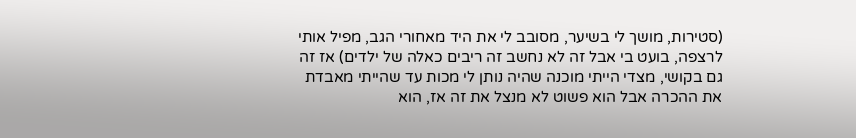(סטירות, מושך לי בשיער, מסובב לי את היד מאחורי הגב, מפיל אותי לרצפה, בועט בי אבל זה לא נחשב זה ריבים כאלה של ילדים) אז זה גם בקושי, מצדי הייתי מוכנה שהיה נותן לי מכות עד שהייתי מאבדת את ההכרה אבל הוא פשוט לא מנצל את זה אז, הוא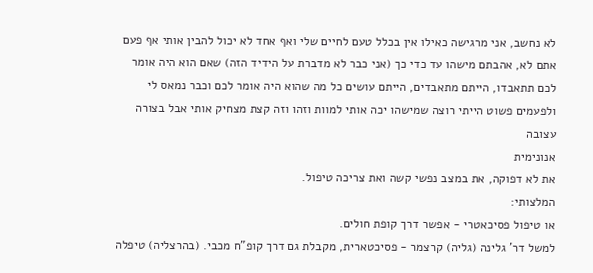לא נחשב, אני מרגישה כאילו אין בכלל טעם לחיים שלי ואף אחד לא יכול להבין אותי אף פעם אתם לא, אהבתם מישהו עד כדי כך (אני כבר לא מדברת על הידיד הזה) שאם הוא היה אומר לכם תתאבדו, הייתם מתאבדים, הייתם עושים כל מה שהוא היה אומר לכם וכבר נמאס לי ולפעמים פשוט הייתי רוצה שמישהו יכה אותי למוות וזהו וזה קצת מצחיק אותי אבל בצורה עצובה
אנונימית
את לא דפוקה, את במצב נפשי קשה ואת צריכה טיפול.
המלצותי:
או טיפול פסיכאטרי - אפשר דרך קופת חולים.
למשל דר' גלינה (גליה) קרצמר - פסיכטארית, מקבלת גם דרך קופ"ח מכבי. (בהרצליה) טיפלה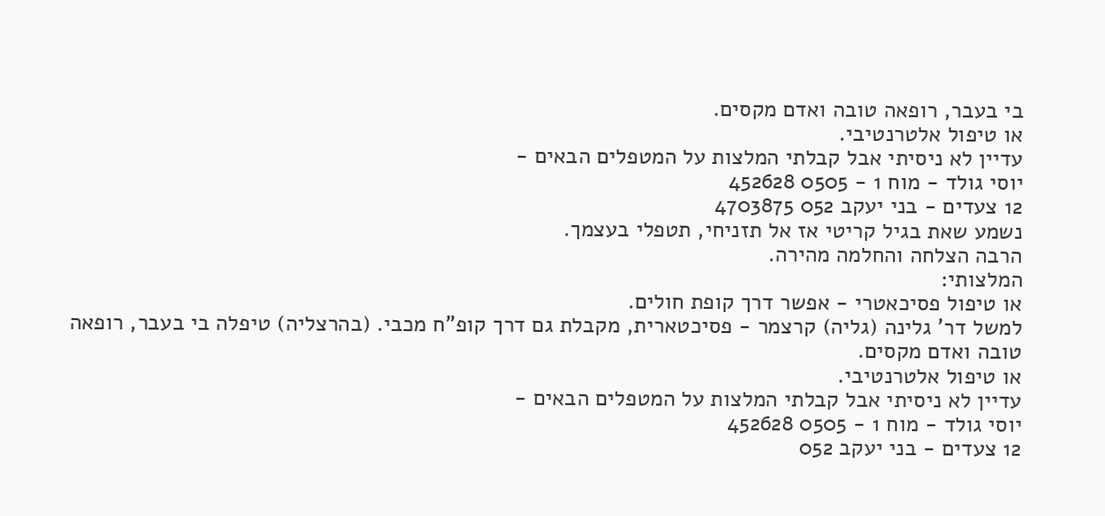בי בעבר, רופאה טובה ואדם מקסים.
או טיפול אלטרנטיבי.
עדיין לא ניסיתי אבל קבלתי המלצות על המטפלים הבאים -
יוסי גולד - מוח 1 - 0505 452628
12 צעדים - בני יעקב 052 4703875
נשמע שאת בגיל קריטי אז אל תזניחי, תטפלי בעצמך.
הרבה הצלחה והחלמה מהירה.
המלצותי:
או טיפול פסיכאטרי - אפשר דרך קופת חולים.
למשל דר' גלינה (גליה) קרצמר - פסיכטארית, מקבלת גם דרך קופ"ח מכבי. (בהרצליה) טיפלה בי בעבר, רופאה טובה ואדם מקסים.
או טיפול אלטרנטיבי.
עדיין לא ניסיתי אבל קבלתי המלצות על המטפלים הבאים -
יוסי גולד - מוח 1 - 0505 452628
12 צעדים - בני יעקב 052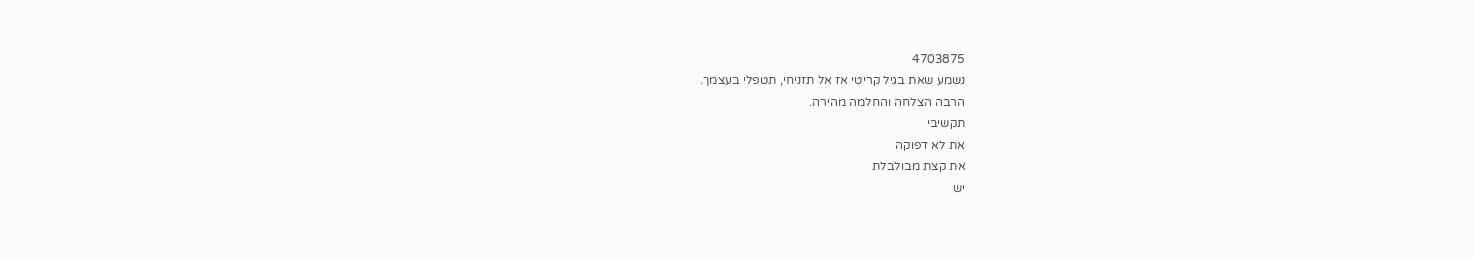4703875
נשמע שאת בגיל קריטי אז אל תזניחי, תטפלי בעצמך.
הרבה הצלחה והחלמה מהירה.
תקשיבי
את לא דפוקה
את קצת מבולבלת
יש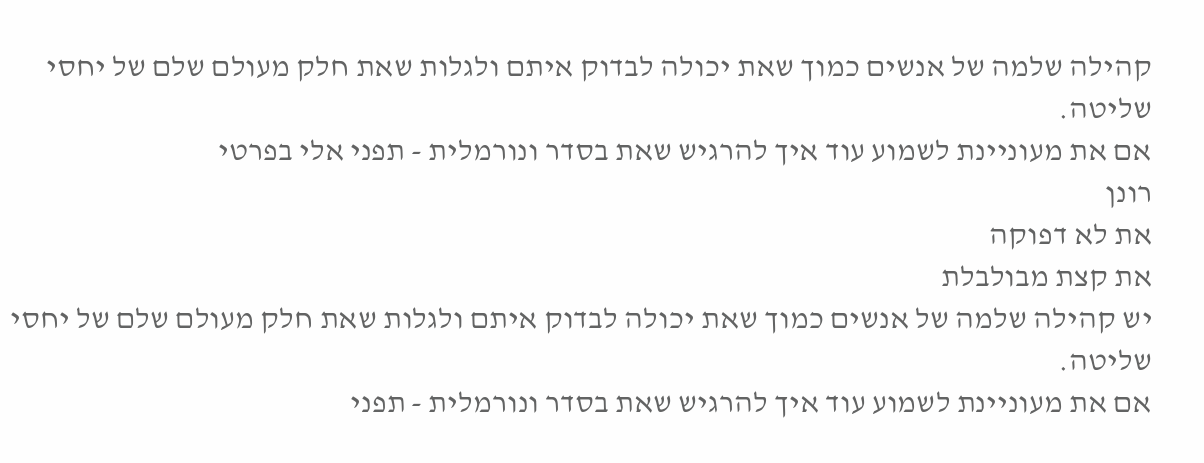קהילה שלמה של אנשים כמוך שאת יכולה לבדוק איתם ולגלות שאת חלק מעולם שלם של יחסי שליטה.
אם את מעוניינת לשמוע עוד איך להרגיש שאת בסדר ונורמלית - תפני אלי בפרטי
רונן
את לא דפוקה
את קצת מבולבלת
יש קהילה שלמה של אנשים כמוך שאת יכולה לבדוק איתם ולגלות שאת חלק מעולם שלם של יחסי שליטה.
אם את מעוניינת לשמוע עוד איך להרגיש שאת בסדר ונורמלית - תפני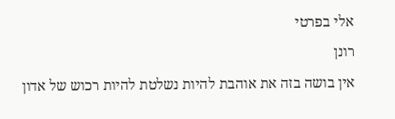אלי בפרטי
רונן
אין בושה בזה את אוהבת להיות נשלטת להיות רכוש של אדון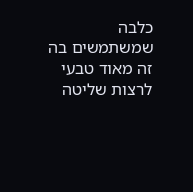כלבה שמשתמשים בה זה מאוד טבעי לרצות שליטה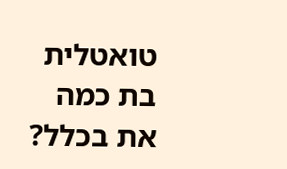טואטלית בת כמה את בכלל?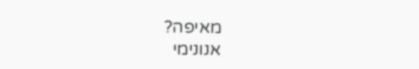מאיפה?
אנונימי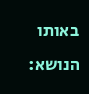באותו הנושא: